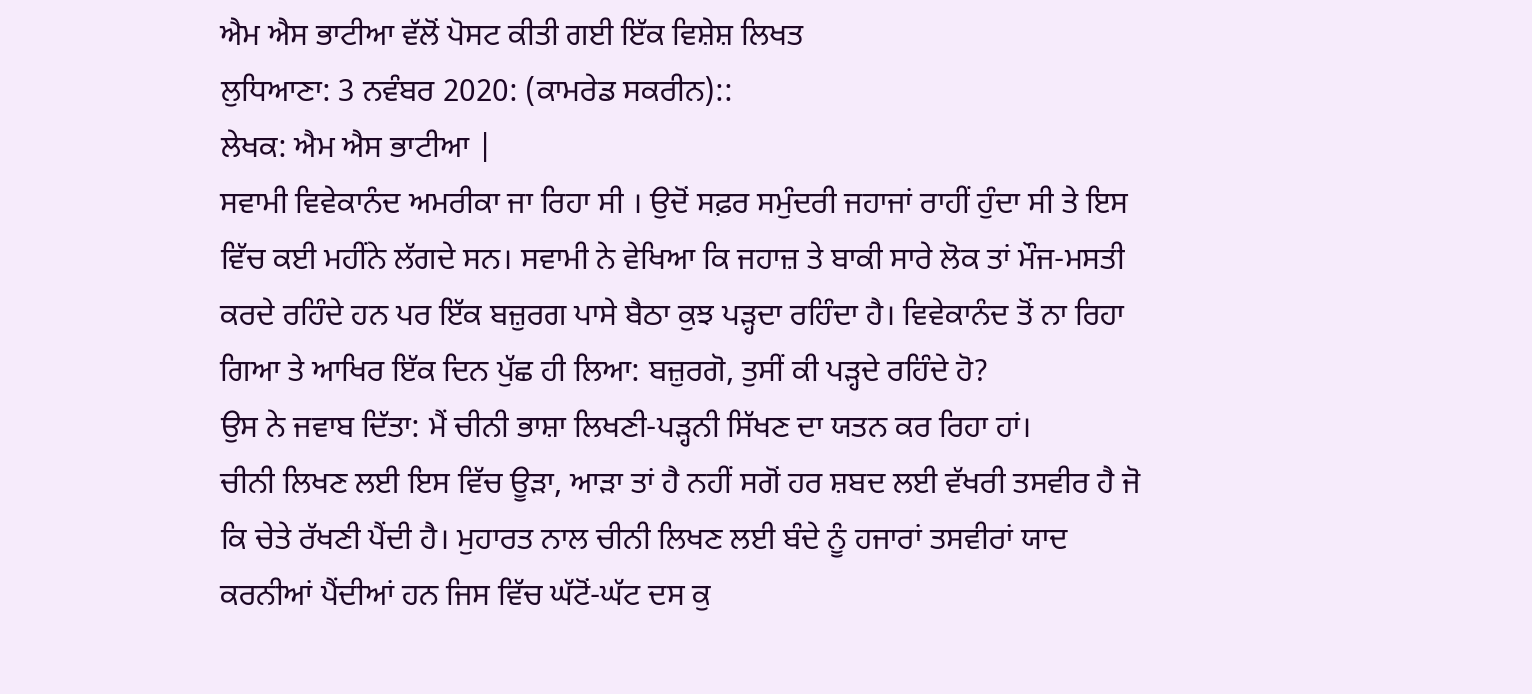ਐਮ ਐਸ ਭਾਟੀਆ ਵੱਲੋਂ ਪੋਸਟ ਕੀਤੀ ਗਈ ਇੱਕ ਵਿਸ਼ੇਸ਼ ਲਿਖਤ
ਲੁਧਿਆਣਾ: 3 ਨਵੰਬਰ 2020: (ਕਾਮਰੇਡ ਸਕਰੀਨ)::
ਲੇਖਕ: ਐਮ ਐਸ ਭਾਟੀਆ |
ਸਵਾਮੀ ਵਿਵੇਕਾਨੰਦ ਅਮਰੀਕਾ ਜਾ ਰਿਹਾ ਸੀ । ਉਦੋਂ ਸਫ਼ਰ ਸਮੁੰਦਰੀ ਜਹਾਜਾਂ ਰਾਹੀਂ ਹੁੰਦਾ ਸੀ ਤੇ ਇਸ ਵਿੱਚ ਕਈ ਮਹੀਂਨੇ ਲੱਗਦੇ ਸਨ। ਸਵਾਮੀ ਨੇ ਵੇਖਿਆ ਕਿ ਜਹਾਜ਼ ਤੇ ਬਾਕੀ ਸਾਰੇ ਲੋਕ ਤਾਂ ਮੌਜ-ਮਸਤੀ ਕਰਦੇ ਰਹਿੰਦੇ ਹਨ ਪਰ ਇੱਕ ਬਜ਼ੁਰਗ ਪਾਸੇ ਬੈਠਾ ਕੁਝ ਪੜ੍ਹਦਾ ਰਹਿੰਦਾ ਹੈ। ਵਿਵੇਕਾਨੰਦ ਤੋਂ ਨਾ ਰਿਹਾ ਗਿਆ ਤੇ ਆਖਿਰ ਇੱਕ ਦਿਨ ਪੁੱਛ ਹੀ ਲਿਆ: ਬਜ਼ੁਰਗੋ, ਤੁਸੀਂ ਕੀ ਪੜ੍ਹਦੇ ਰਹਿੰਦੇ ਹੋ?
ਉਸ ਨੇ ਜਵਾਬ ਦਿੱਤਾ: ਮੈਂ ਚੀਨੀ ਭਾਸ਼ਾ ਲਿਖਣੀ-ਪੜ੍ਹਨੀ ਸਿੱਖਣ ਦਾ ਯਤਨ ਕਰ ਰਿਹਾ ਹਾਂ।
ਚੀਨੀ ਲਿਖਣ ਲਈ ਇਸ ਵਿੱਚ ਊੜਾ, ਆੜਾ ਤਾਂ ਹੈ ਨਹੀਂ ਸਗੋਂ ਹਰ ਸ਼ਬਦ ਲਈ ਵੱਖਰੀ ਤਸਵੀਰ ਹੈ ਜੋ ਕਿ ਚੇਤੇ ਰੱਖਣੀ ਪੈਂਦੀ ਹੈ। ਮੁਹਾਰਤ ਨਾਲ ਚੀਨੀ ਲਿਖਣ ਲਈ ਬੰਦੇ ਨੂੰ ਹਜਾਰਾਂ ਤਸਵੀਰਾਂ ਯਾਦ ਕਰਨੀਆਂ ਪੈਂਦੀਆਂ ਹਨ ਜਿਸ ਵਿੱਚ ਘੱਟੋਂ-ਘੱਟ ਦਸ ਕੁ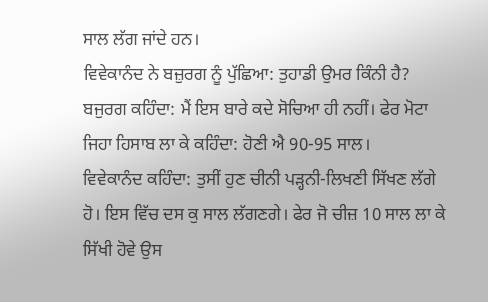ਸਾਲ ਲੱਗ ਜਾਂਦੇ ਹਨ।
ਵਿਵੇਕਾਨੰਦ ਨੇ ਬਜ਼ੁਰਗ ਨੂੰ ਪੁੱਛਿਆ: ਤੁਹਾਡੀ ਉਮਰ ਕਿੰਨੀ ਹੈ?
ਬਜੁਰਗ ਕਹਿੰਦਾ: ਮੈਂ ਇਸ ਬਾਰੇ ਕਦੇ ਸੋਚਿਆ ਹੀ ਨਹੀਂ। ਫੇਰ ਮੋਟਾ ਜਿਹਾ ਹਿਸਾਬ ਲਾ ਕੇ ਕਹਿੰਦਾ: ਹੋਣੀ ਐ 90-95 ਸਾਲ।
ਵਿਵੇਕਾਨੰਦ ਕਹਿੰਦਾ: ਤੁਸੀਂ ਹੁਣ ਚੀਨੀ ਪੜ੍ਹਨੀ-ਲਿਖਣੀ ਸਿੱਖਣ ਲੱਗੇ ਹੋ। ਇਸ ਵਿੱਚ ਦਸ ਕੁ ਸਾਲ ਲੱਗਣਗੇ। ਫੇਰ ਜੋ ਚੀਜ਼ 10 ਸਾਲ ਲਾ ਕੇ ਸਿੱਖੀ ਹੋਵੇ ਉਸ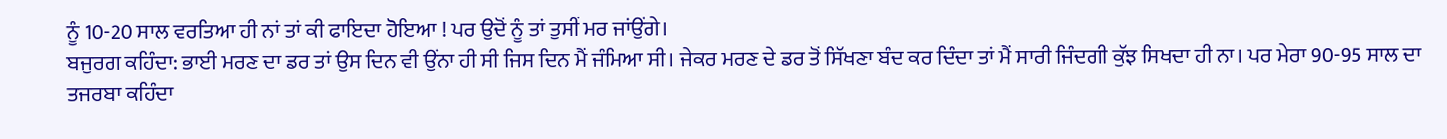ਨੂੰ 10-20 ਸਾਲ ਵਰਤਿਆ ਹੀ ਨਾਂ ਤਾਂ ਕੀ ਫਾਇਦਾ ਹੋਇਆ ! ਪਰ ਉਦੋਂ ਨੂੰ ਤਾਂ ਤੁਸੀਂ ਮਰ ਜਾਂਉਂਗੇ।
ਬਜੁਰਗ ਕਹਿੰਦਾ: ਭਾਈ ਮਰਣ ਦਾ ਡਰ ਤਾਂ ਉਸ ਦਿਨ ਵੀ ਉਂਨਾ ਹੀ ਸੀ ਜਿਸ ਦਿਨ ਮੈਂ ਜੰਮਿਆ ਸੀ। ਜੇਕਰ ਮਰਣ ਦੇ ਡਰ ਤੋਂ ਸਿੱਖਣਾ ਬੰਦ ਕਰ ਦਿੰਦਾ ਤਾਂ ਮੈਂ ਸਾਰੀ ਜਿੰਦਗੀ ਕੁੱਝ ਸਿਖਦਾ ਹੀ ਨਾ। ਪਰ ਮੇਰਾ 90-95 ਸਾਲ ਦਾ ਤਜਰਬਾ ਕਹਿੰਦਾ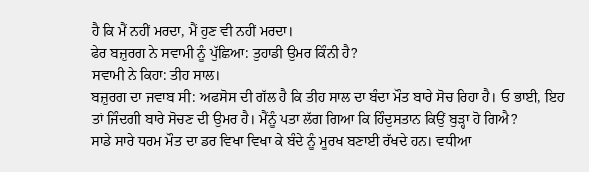ਹੈ ਕਿ ਮੈਂ ਨਹੀਂ ਮਰਦਾ, ਮੈਂ ਹੁਣ ਵੀ ਨਹੀਂ ਮਰਦਾ।
ਫੇਰ ਬਜ਼ੁਰਗ ਨੇ ਸਵਾਮੀ ਨੂੰ ਪੁੱਛਿਆ: ਤੁਹਾਡੀ ਉਮਰ ਕਿੰਨੀ ਹੈ?
ਸਵਾਮੀ ਨੇ ਕਿਹਾ: ਤੀਹ ਸਾਲ।
ਬਜ਼ੁਰਗ ਦਾ ਜਵਾਬ ਸੀ: ਅਫਸੋਸ ਦੀ ਗੱਲ ਹੈ ਕਿ ਤੀਹ ਸਾਲ ਦਾ ਬੰਦਾ ਮੌਤ ਬਾਰੇ ਸੋਚ ਰਿਹਾ ਹੈ। ਓ ਭਾਈ, ਇਹ ਤਾਂ ਜਿੰਦਗੀ ਬਾਰੇ ਸੋਚਣ ਦੀ ਉਮਰ ਹੈ। ਮੈਂਨੂੰ ਪਤਾ ਲੱਗ ਗਿਆ ਕਿ ਹਿੰਦੁਸਤਾਨ ਕਿਉਂ ਬੁੜ੍ਹਾ ਹੋ ਗਿਐ?
ਸਾਡੇ ਸਾਰੇ ਧਰਮ ਮੌਤ ਦਾ ਡਰ ਵਿਖਾ ਵਿਖਾ ਕੇ ਬੰਦੇ ਨੂੰ ਮੂਰਖ ਬਣਾਈ ਰੱਖਦੇ ਹਨ। ਵਧੀਆ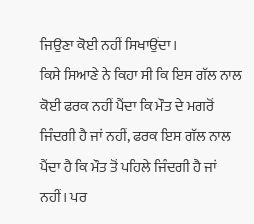ਜਿਉਣਾ ਕੋਈ ਨਹੀਂ ਸਿਖਾਉਂਦਾ।
ਕਿਸੇ ਸਿਆਣੇ ਨੇ ਕਿਹਾ ਸੀ ਕਿ ਇਸ ਗੱਲ ਨਾਲ ਕੋਈ ਫਰਕ ਨਹੀਂ ਪੈਂਦਾ ਕਿ ਮੌਤ ਦੇ ਮਗਰੋਂ ਜਿੰਦਗੀ ਹੈ ਜਾਂ ਨਹੀਂ, ਫਰਕ ਇਸ ਗੱਲ ਨਾਲ ਪੈਂਦਾ ਹੈ ਕਿ ਮੌਤ ਤੋਂ ਪਹਿਲੇ ਜਿੰਦਗੀ ਹੈ ਜਾਂ ਨਹੀਂ। ਪਰ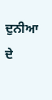ਦੁਨੀਆ ਦੇ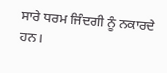ਸਾਰੇ ਧਰਮ ਜਿੰਦਗੀ ਨੂੰ ਨਕਾਰਦੇ ਹਨ।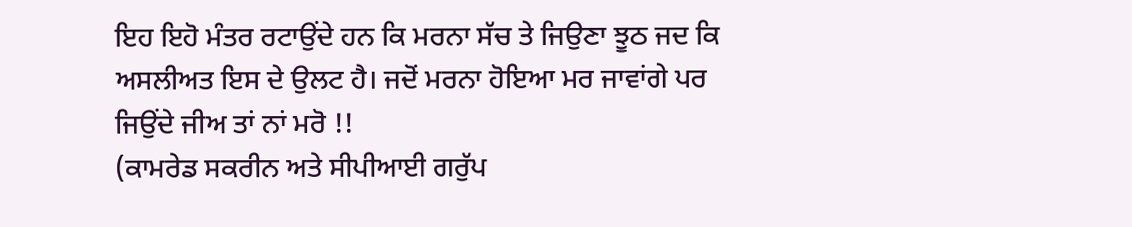ਇਹ ਇਹੋ ਮੰਤਰ ਰਟਾਉਂਦੇ ਹਨ ਕਿ ਮਰਨਾ ਸੱਚ ਤੇ ਜਿਉਣਾ ਝੂਠ ਜਦ ਕਿ ਅਸਲੀਅਤ ਇਸ ਦੇ ਉਲਟ ਹੈ। ਜਦੋਂ ਮਰਨਾ ਹੋਇਆ ਮਰ ਜਾਵਾਂਗੇ ਪਰ ਜਿਉਂਦੇ ਜੀਅ ਤਾਂ ਨਾਂ ਮਰੋ !!
(ਕਾਮਰੇਡ ਸਕਰੀਨ ਅਤੇ ਸੀਪੀਆਈ ਗਰੁੱਪ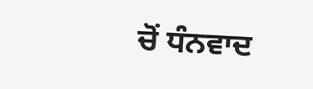ਚੋਂ ਧੰਨਵਾਦ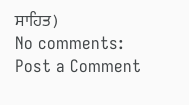ਸਾਹਿਤ)
No comments:
Post a Comment